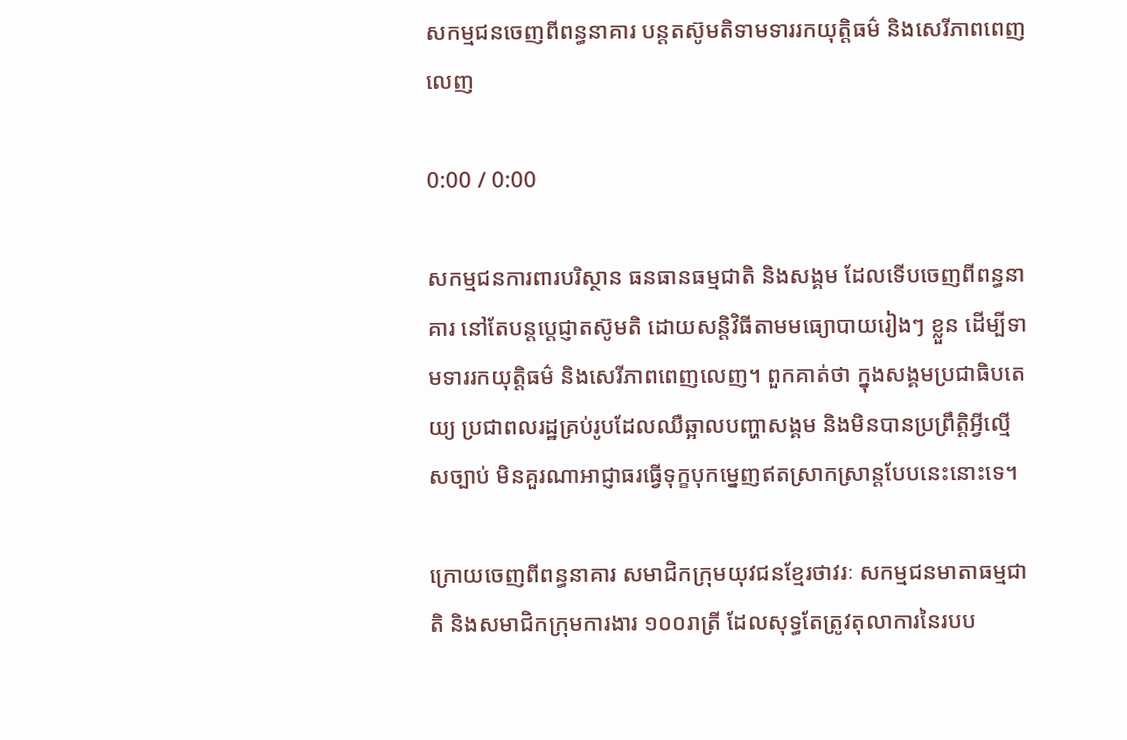សកម្មជនចេញពីពន្ធនាគារ បន្តតស៊ូមតិទាមទាររកយុត្តិធម៌ និងសេរីភាពពេញលេញ

0:00 / 0:00

សកម្មជនការពារបរិស្ថាន ធនធានធម្មជាតិ និងសង្គម ដែលទើបចេញពីពន្ធនាគារ នៅតែបន្តប្តេជ្ញាតស៊ូមតិ ដោយសន្តិវិធីតាមមធ្យោបាយរៀងៗ ខ្លួន ដើម្បីទាមទាររកយុត្តិធម៌ និងសេរីភាពពេញលេញ។ ពួកគាត់ថា ក្នុងសង្គមប្រជាធិបតេយ្យ ប្រជាពលរដ្ឋគ្រប់រូបដែលឈឺឆ្អាលបញ្ហាសង្គម និងមិនបានប្រព្រឹត្តិអ្វីល្មើសច្បាប់ មិនគួរណាអាជ្ញាធរធ្វើទុក្ខបុកម្នេញឥតស្រាកស្រាន្តបែបនេះនោះទេ។

ក្រោយចេញពីពន្ធនាគារ សមាជិកក្រុមយុវជនខ្មែរថាវរៈ សកម្មជនមាតាធម្មជាតិ និងសមាជិកក្រុមការងារ ១០០រាត្រី ដែលសុទ្ធតែត្រូវតុលាការនៃរបប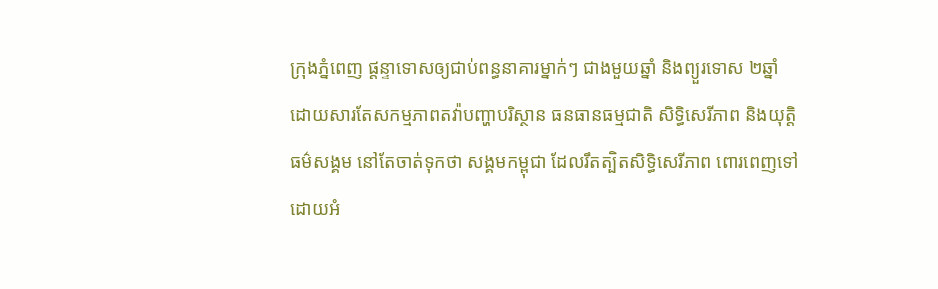ក្រុងភ្នំពេញ ផ្ដន្ទាទោសឲ្យជាប់ពន្ធនាគារម្នាក់ៗ ជាងមួយឆ្នាំ និងព្យួរទោស ២ឆ្នាំ ដោយសារតែសកម្មភាពតវ៉ាបញ្ហាបរិស្ថាន ធនធានធម្មជាតិ សិទ្ធិសេរីភាព និងយុត្តិធម៌សង្គម នៅតែចាត់ទុកថា សង្គមកម្ពុជា ដែលរឹតត្បិតសិទ្ធិសេរីភាព ពោរពេញទៅដោយអំ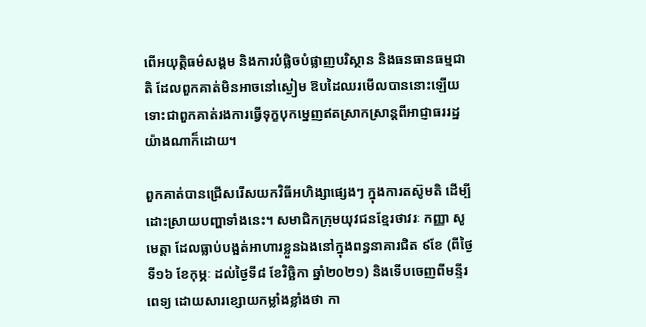ពើអយុត្តិធម៌សង្គម និងការបំផ្លិចបំផ្លាញបរិស្ថាន និងធនធានធម្មជាតិ ដែលពួកគាត់មិនអាចនៅស្ងៀម ឱបដៃឈរមើលបាននោះឡើយ ទោះជាពួកគាត់រងការធ្វើទុក្ខបុកម្នេញឥតស្រាកស្រាន្តពីអាជ្ញាធររដ្ឋយ៉ាងណាក៏ដោយ។

ពួកគាត់បានជ្រើសរើសយកវិធីអហិង្សាផ្សេងៗ ក្នុងការតស៊ូមតិ ដើម្បីដោះស្រាយបញ្ហាទាំងនេះ។ សមាជិកក្រុមយុវជនខ្មែរថាវរៈ កញ្ញា សូ មេត្តា ដែលធ្លាប់បង្អត់អាហារខ្លួនឯងនៅក្នុងពន្ធនាគារជិត ៩ខែ (ពីថ្ងៃទី១៦ ខែកុម្ភៈ ដល់ថ្ងៃទី៨ ខែវិច្ឆិកា ឆ្នាំ២០២១) និងទើបចេញពីមន្ទីរពេទ្យ ដោយសារខ្សោយកម្លាំងខ្លាំងថា កា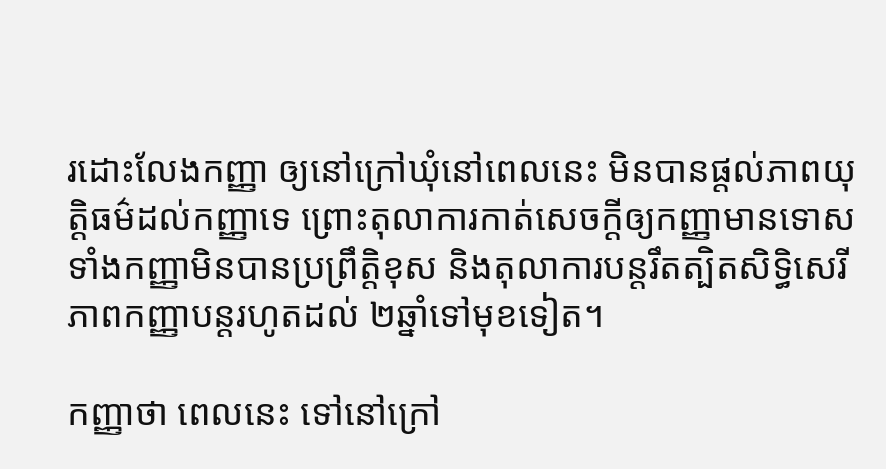រដោះលែងកញ្ញា ឲ្យនៅក្រៅឃុំនៅពេលនេះ មិនបានផ្តល់ភាពយុត្តិធម៌ដល់កញ្ញាទេ ព្រោះតុលាការកាត់សេចក្ដីឲ្យកញ្ញាមានទោស ទាំងកញ្ញាមិនបានប្រព្រឹត្តិខុស និងតុលាការបន្តរឹតត្បិតសិទ្ធិសេរីភាពកញ្ញាបន្តរហូតដល់ ២ឆ្នាំទៅមុខទៀត។

កញ្ញាថា ពេលនេះ ទៅនៅក្រៅ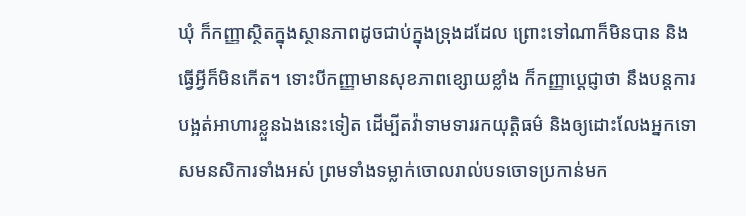ឃុំ ក៏កញ្ញាស្ថិតក្នុងស្ថានភាពដូចជាប់ក្នុងទ្រុងដដែល ព្រោះទៅណាក៏មិនបាន និងធ្វើអ្វីក៏មិនកើត។ ទោះបីកញ្ញាមានសុខភាពខ្សោយខ្លាំង ក៏កញ្ញាប្ដេជ្ញាថា នឹងបន្តការបង្អត់អាហារខ្លួនឯងនេះទៀត ដើម្បីតវ៉ាទាមទាររកយុត្តិធម៌ និងឲ្យដោះលែងអ្នកទោសមនសិការទាំងអស់ ព្រមទាំងទម្លាក់ចោលរាល់បទចោទប្រកាន់មក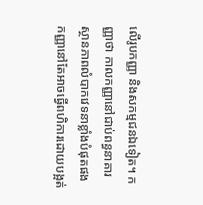លើរូបកញ្ញា និងសកម្មជនឯទៀត។ កញ្ញាថា កាលកញ្ញានៅជាប់ពន្ធនាគារ ស្ថានភាពលំបាកវេទនាខ្លាំងបំផុតផង កញ្ញានៅតែអាចធ្វើពហិការដោយបង្អត់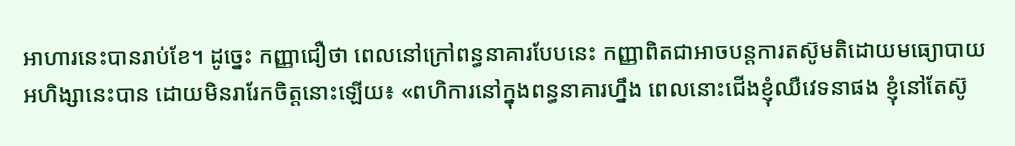អាហារនេះបានរាប់ខែ។ ដូច្នេះ កញ្ញាជឿថា ពេលនៅក្រៅពន្ធនាគារបែបនេះ កញ្ញាពិតជាអាចបន្តការតស៊ូមតិដោយមធ្យោបាយអហិង្សានេះបាន ដោយមិនរារែកចិត្តនោះឡើយ៖ «ពហិការនៅក្នុងពន្ធនាគារហ្នឹង ពេលនោះជើងខ្ញុំឈឺវេទនាផង ខ្ញុំនៅតែស៊ូ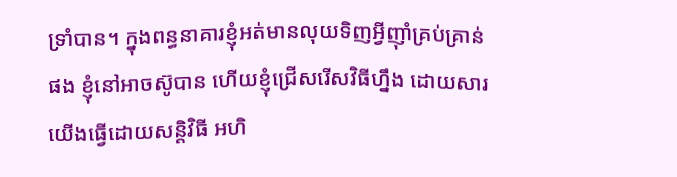ទ្រាំបាន។ ក្នុងពន្ធនាគារខ្ញុំអត់មានលុយទិញអ្វីញ៉ាំគ្រប់គ្រាន់ផង ខ្ញុំនៅអាចស៊ូបាន ហើយខ្ញុំជ្រើសរើសវិធីហ្នឹង ដោយសារយើងធ្វើដោយសន្តិវិធី អហិ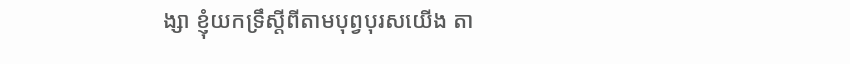ង្សា ខ្ញុំយកទ្រឹស្តីពីតាមបុព្វបុរសយើង តា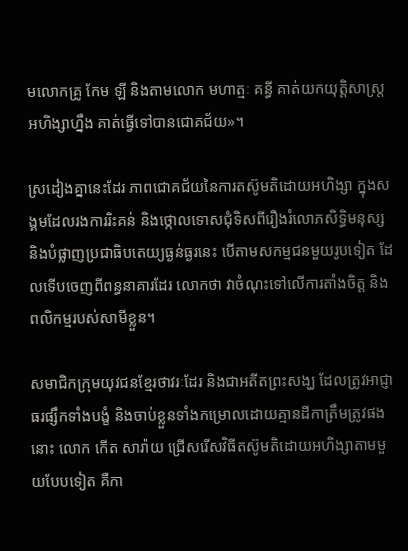មលោកគ្រូ កែម ឡី និងតាមលោក មហាត្មៈ គន្ធី គាត់យកយុត្តិសាស្ត្រអហិង្សាហ្នឹង គាត់ធ្វើទៅបានជោគជ័យ»។

ស្រដៀងគ្នានេះដែរ ភាពជោគជ័យនៃការតស៊ូមតិដោយអហិង្សា ក្នុងសង្គមដែលរងការរិះគន់ និងថ្កោលទោសជុំទិសពីរឿងរំលោភសិទ្ធិមនុស្ស និងបំផ្លាញប្រជាធិបតេយ្យធ្ងន់ធ្ងរនេះ បើតាមសកម្មជនមួយរូបទៀត ដែលទើបចេញពីពន្ធនាគារដែរ លោកថា វាចំណុះទៅលើការតាំងចិត្ត និងពលិកម្មរបស់សាមីខ្លួន។

សមាជិកក្រុមយុវជនខ្មែរថាវរៈដែរ និងជាអតីតព្រះសង្ឃ ដែលត្រូវអាជ្ញាធរផ្សឹកទាំងបង្ខំ និងចាប់ខ្លួនទាំងកម្រោលដោយគ្មានដីកាត្រឹមត្រូវផងនោះ លោក កើត សារ៉ាយ ជ្រើសរើសវិធីតស៊ូមតិដោយអហិង្សាតាមមួយបែបទៀត គឺកា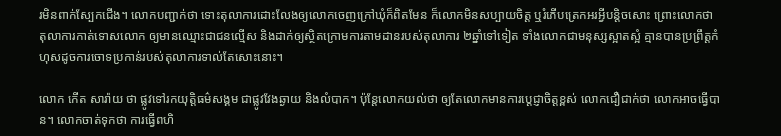រមិនពាក់ស្បែកជើង។ លោកបញ្ជាក់ថា ទោះតុលាការដោះលែងឲ្យលោកចេញក្រៅឃុំក៏ពិតមែន ក៏លោកមិនសប្បាយចិត្ត ឬរំភើបត្រេកអរអ្វីបន្តិចសោះ ព្រោះលោកថា តុលាការកាត់ទោសលោក ឲ្យមានឈ្មោះជាជនល្មើស និងដាក់ឲ្យស្ថិតក្រោមការតាមដានរបស់តុលាការ ២ឆ្នាំទៅទៀត ទាំងលោកជាមនុស្សស្អាតស្អំ គ្មានបានប្រព្រឹត្តកំហុសដូចការចោទប្រកាន់របស់តុលាការទាល់តែសោះនោះ។

លោក កើត សារ៉ាយ ថា ផ្លូវទៅរកយុត្តិធម៌សង្គម ជាផ្លូវវែងឆ្ងាយ និងលំបាក។ ប៉ុន្តែលោកយល់ថា ឲ្យតែលោកមានការប្ដេជ្ញាចិត្តខ្ពស់ លោកជឿជាក់ថា លោកអាចធ្វើបាន។ លោកចាត់ទុកថា ការធ្វើពហិ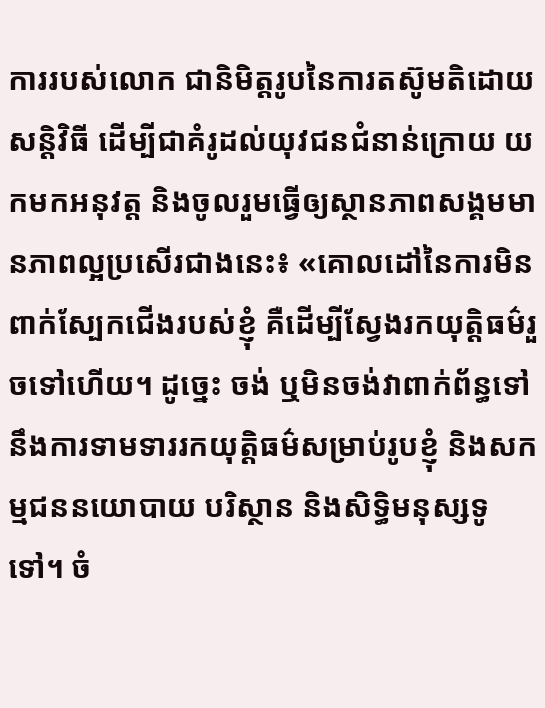ការរបស់លោក ជានិមិត្តរូបនៃការតស៊ូមតិដោយសន្តិវិធី ដើម្បីជាគំរូដល់យុវជនជំនាន់ក្រោយ យកមកអនុវត្ត និងចូលរួមធ្វើឲ្យស្ថានភាពសង្គមមានភាពល្អប្រសើរជាងនេះ៖ «គោលដៅនៃការមិនពាក់ស្បែកជើងរបស់ខ្ញុំ គឺដើម្បីស្វែងរកយុត្តិធម៌រួចទៅហើយ។ ដូច្នេះ ចង់ ឬមិនចង់វាពាក់ព័ន្ធទៅនឹងការទាមទាររកយុត្តិធម៌សម្រាប់រូបខ្ញុំ និងសកម្មជននយោបាយ បរិស្ថាន និងសិទ្ធិមនុស្សទូទៅ។ ចំ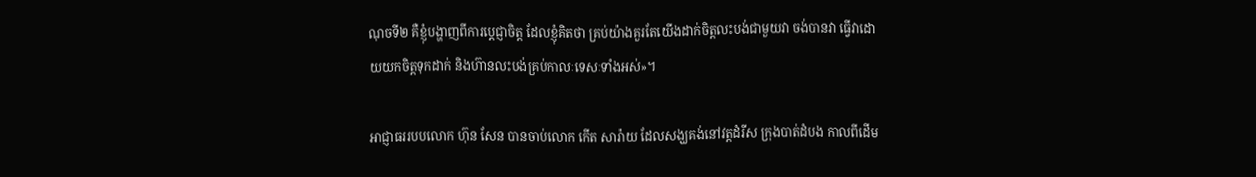ណុចទី២ គឺខ្ញុំបង្ហាញពីការប្ដេជ្ញាចិត្ត ដែលខ្ញុំគិតថា គ្រប់យ៉ាងគួរតែយើងដាក់ចិត្តលះបង់ជាមួយវា ចង់បានវា ធ្វើវាដោយយកចិត្តទុកដាក់ និងហ៊ានលះបង់គ្រប់កាលៈទេសៈទាំងអស់»។

អាជ្ញាធររបបលោក ហ៊ុន សែន បានចាប់លោក កើត សារ៉ាយ ដែលសង្ឃគង់នៅវត្តដំរីស ក្រុងបាត់ដំបង កាលពីដើម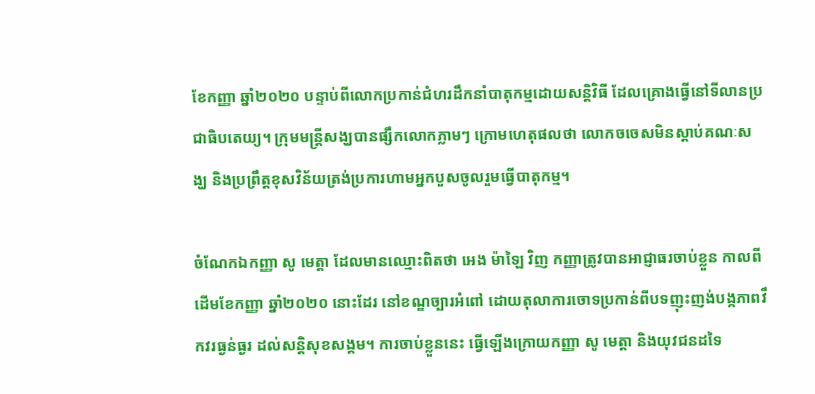ខែកញ្ញា ឆ្នាំ២០២០ បន្ទាប់ពីលោកប្រកាន់ជំហរដឹកនាំបាតុកម្មដោយសន្តិវិធី ដែលគ្រោងធ្វើនៅទីលានប្រជាធិបតេយ្យ។ ក្រុមមន្ត្រីសង្ឃបានផ្សឹកលោកភ្លាមៗ ក្រោមហេតុផលថា លោកចចេសមិនស្ដាប់គណៈសង្ឃ និងប្រព្រឹត្តខុសវិន័យត្រង់ប្រការហាមអ្នកបួសចូលរួមធ្វើបាតុកម្ម។

ចំណែកឯកញ្ញា សូ មេត្តា ដែលមានឈ្មោះពិតថា អេង ម៉ាឡៃ វិញ កញ្ញាត្រូវបានអាជ្ញាធរចាប់ខ្លួន កាលពីដើមខែកញ្ញា ឆ្នាំ២០២០ នោះដែរ នៅខណ្ឌច្បារអំពៅ ដោយតុលាការចោទប្រកាន់ពីបទញុះញង់បង្កភាពវឹកវរធ្ងន់ធ្ងរ ដល់សន្តិសុខសង្គម។ ការចាប់ខ្លួននេះ ធ្វើឡើងក្រោយកញ្ញា សូ មេត្តា និងយុវជនដទៃ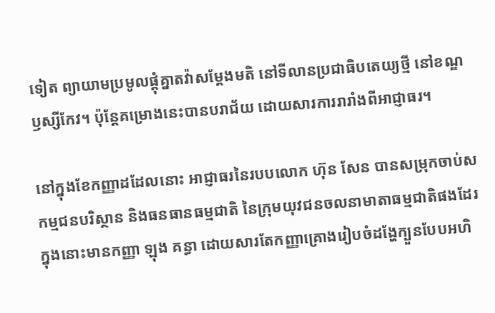ទៀត ព្យាយាមប្រមូលផ្ដុំគ្នាតវ៉ាសម្ដែងមតិ នៅទីលានប្រជាធិបតេយ្យថ្មី នៅខណ្ឌឫស្សីកែវ។ ប៉ុន្តែគម្រោងនេះបានបរាជ័យ ដោយសារការរារាំងពីអាជ្ញាធរ។

នៅក្នុងខែកញ្ញាដដែលនោះ អាជ្ញាធរនៃរបបលោក ហ៊ុន សែន បានសម្រុកចាប់សកម្មជនបរិស្ថាន និងធនធានធម្មជាតិ នៃក្រុមយុវជនចលនាមាតាធម្មជាតិផងដែរ ក្នុងនោះមានកញ្ញា ឡុង គន្ធា ដោយសារតែកញ្ញាគ្រោងរៀបចំដង្ហែក្បួនបែបអហិ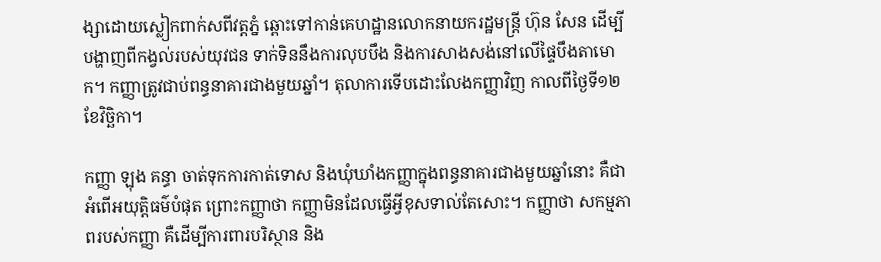ង្សាដោយស្លៀកពាក់សពីវត្តភ្នំ ឆ្ពោះទៅកាន់គេហដ្ឋានលោកនាយករដ្ឋមន្ត្រី ហ៊ុន សែន ដើម្បីបង្ហាញពីកង្វល់របស់យុវជន ទាក់ទិននឹងការលុបបឹង និងការសាងសង់នៅលើផ្ទៃបឹងតាមោក។ កញ្ញាត្រូវជាប់ពន្ធនាគារជាងមួយឆ្នាំ។ តុលាការទើបដោះលែងកញ្ញាវិញ កាលពីថ្ងៃទី១២ ខែវិច្ឆិកា។

កញ្ញា ឡុង គន្ធា ចាត់ទុកការកាត់ទោស និងឃុំឃាំងកញ្ញាក្នុងពន្ធនាគារជាងមួយឆ្នាំនោះ គឺជាអំពើអយុត្តិធម៌បំផុត ព្រោះកញ្ញាថា កញ្ញាមិនដែលធ្វើអ្វីខុសទាល់តែសោះ។ កញ្ញាថា សកម្មភាពរបស់កញ្ញា គឺដើម្បីការពារបរិស្ថាន និង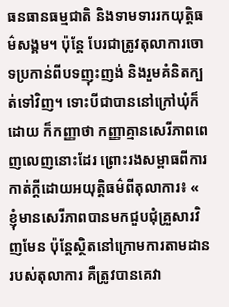ធនធានធម្មជាតិ និងទាមទាររកយុត្តិធម៌សង្គម។ ប៉ុន្តែ បែរជាត្រូវតុលាការចោទប្រកាន់ពីបទញុះញង់ និងរួមគំនិតក្បត់ទៅវិញ។ ទោះបីជាបាននៅក្រៅឃុំក៏ដោយ ក៏កញ្ញាថា កញ្ញាគ្មានសេរីភាពពេញលេញនោះដែរ ព្រោះរងសម្ពាធពីការកាត់ក្តីដោយអយុត្តិធម៌ពីតុលាការ៖ « ខ្ញុំមានសេរីភាពបានមកជួបជុំគ្រួសារវិញមែន ប៉ុន្តែស្ថិតនៅក្រោមការតាមដានរបស់តុលាការ គឺត្រូវបានគេវា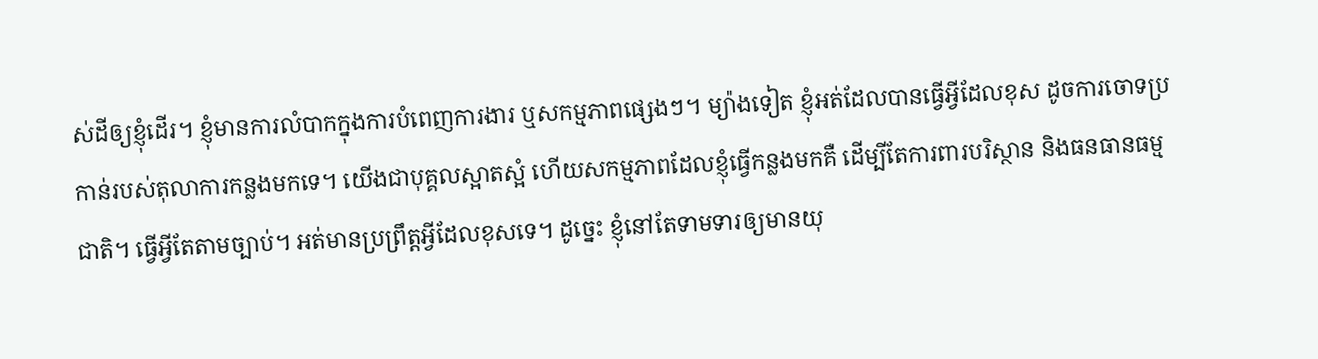ស់ដីឲ្យខ្ញុំដើរ។ ខ្ញុំមានការលំបាកក្នុងការបំពេញការងារ ឬសកម្មភាពផ្សេងៗ។ ម្យ៉ាងទៀត ខ្ញុំអត់ដែលបានធ្វើអ្វីដែលខុស ដូចការចោទប្រកាន់របស់តុលាការកន្លងមកទេ។ យើងជាបុគ្គលស្អាតស្អំ ហើយសកម្មភាពដែលខ្ញុំធ្វើកន្លងមកគឺ ដើម្បីតែការពារបរិស្ថាន និងធនធានធម្មជាតិ។ ធ្វើអ្វីតែតាមច្បាប់។ អត់មានប្រព្រឹត្តអ្វីដែលខុសទេ។ ដូច្នេះ ខ្ញុំនៅតែទាមទារឲ្យមានយុ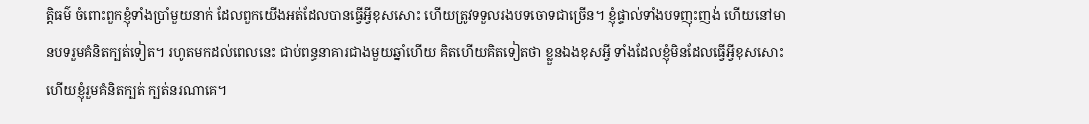ត្តិធម៌ ចំពោះពួកខ្ញុំទាំងប្រាំមួយនាក់ ដែលពួកយើងអត់ដែលបានធ្វើអ្វីខុសសោះ ហើយត្រូវទទួលរងបទចោទជាច្រើន។ ខ្ញុំផ្ទាល់ទាំងបទញុះញង់ ហើយនៅមានបទរួមគំនិតក្បត់ទៀត។ រហូតមកដល់ពេលនេះ ជាប់ពន្ធនាគារជាងមួយឆ្នាំហើយ គិតហើយគិតទៀតថា ខ្លួនឯងខុសអ្វី ទាំងដែលខ្ញុំមិនដែលធ្វើអ្វីខុសសោះ ហើយខ្ញុំរួមគំនិតក្បត់ ក្បត់នរណាគេ។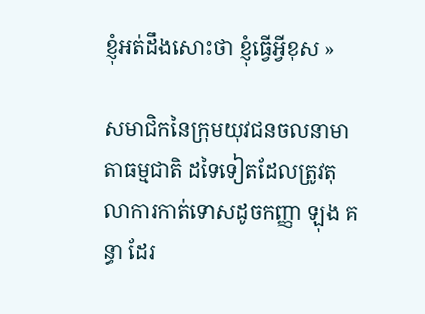ខ្ញុំអត់ដឹងសោះថា ខ្ញុំធ្វើអ្វីខុស »

សមាជិកនៃក្រុមយុវជនចលនាមាតាធម្មជាតិ ដទៃទៀតដែលត្រូវតុលាការកាត់ទោសដូចកញ្ញា ឡុង គន្ធា ដែរ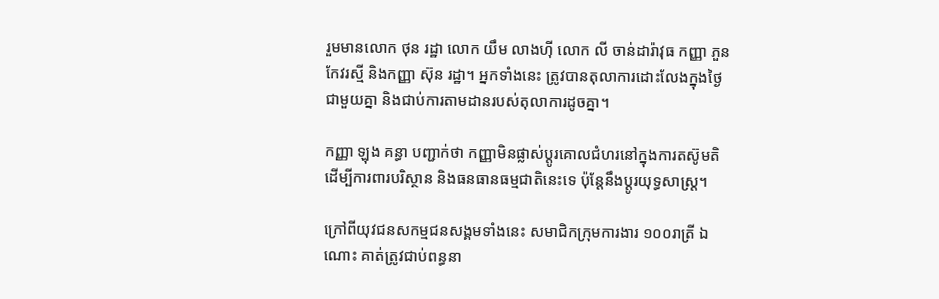រួមមានលោក ថុន រដ្ឋា លោក យឹម លាងហ៊ី លោក លី ចាន់ដារ៉ាវុធ កញ្ញា ភួន កែវរស្មី និងកញ្ញា ស៊ុន រដ្ឋា។ អ្នកទាំងនេះ ត្រូវបានតុលាការដោះលែងក្នុងថ្ងៃជាមួយគ្នា និងជាប់ការតាមដានរបស់តុលាការដូចគ្នា។

កញ្ញា ឡុង គន្ធា បញ្ជាក់ថា កញ្ញាមិនផ្លាស់ប្តូរគោលជំហរនៅក្នុងការតស៊ូមតិ ដើម្បីការពារបរិស្ថាន និងធនធានធម្មជាតិនេះទេ ប៉ុន្តែនឹងប្ដូរយុទ្ធសាស្ត្រ។

ក្រៅពីយុវជនសកម្មជនសង្គមទាំងនេះ សមាជិកក្រុមការងារ ១០០រាត្រី ឯណោះ គាត់ត្រូវជាប់ពន្ធនា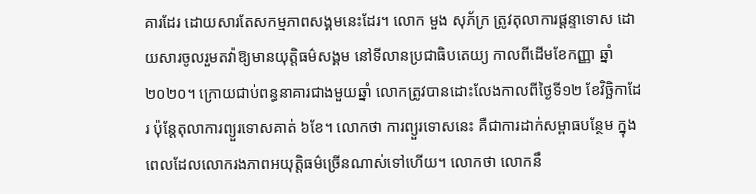គារដែរ ដោយសារតែសកម្មភាពសង្គមនេះដែរ។ លោក មួង សុភ័ក្រ ត្រូវតុលាការផ្ដន្ទាទោស ដោយសារចូលរួមតវ៉ាឱ្យមានយុត្តិធម៌សង្គម នៅទីលានប្រជាធិបតេយ្យ កាលពីដើមខែកញ្ញា ឆ្នាំ២០២០។ ក្រោយជាប់ពន្ធនាគារជាងមួយឆ្នាំ លោកត្រូវបានដោះលែងកាលពីថ្ងៃទី១២ ខែវិច្ឆិកាដែរ ប៉ុន្តែតុលាការព្យួរទោសគាត់ ៦ខែ។ លោកថា ការព្យួរទោសនេះ គឺជាការដាក់សម្ពាធបន្ថែម ក្នុងពេលដែលលោករងភាពអយុត្តិធម៌ច្រើនណាស់ទៅហើយ។ លោកថា លោកនឹ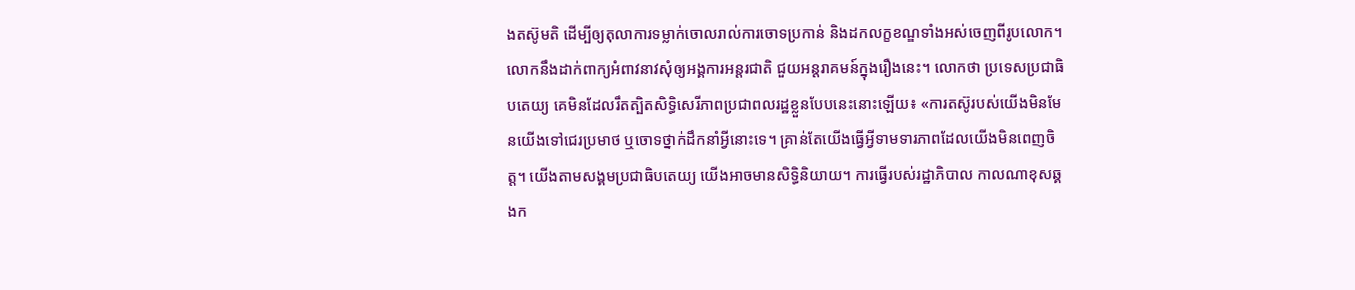ងតស៊ូមតិ ដើម្បីឲ្យតុលាការទម្លាក់ចោលរាល់ការចោទប្រកាន់ និងដកលក្ខខណ្ឌទាំងអស់ចេញពីរូបលោក។ លោកនឹងដាក់ពាក្យអំពាវនាវសុំឲ្យអង្គការអន្តរជាតិ ជួយអន្តរាគមន៍ក្នុងរឿងនេះ។ លោកថា ប្រទេសប្រជាធិបតេយ្យ គេមិនដែលរឹតត្បិតសិទ្ធិសេរីភាពប្រជាពលរដ្ឋខ្លួនបែបនេះនោះឡើយ៖ «ការតស៊ូរបស់យើងមិនមែនយើងទៅជេរប្រមាថ ឬចោទថ្នាក់ដឹកនាំអ្វីនោះទេ។ គ្រាន់តែយើងធ្វើអ្វីទាមទារភាពដែលយើងមិនពេញចិត្ត។ យើងតាមសង្គមប្រជាធិបតេយ្យ យើងអាចមានសិទ្ធិនិយាយ។ ការធ្វើរបស់រដ្ឋាភិបាល កាលណាខុសឆ្គងក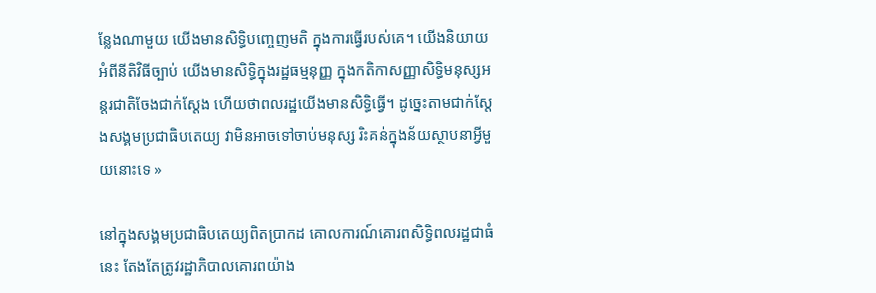ន្លែងណាមួយ យើងមានសិទ្ធិបញ្ចេញមតិ ក្នុងការធ្វើរបស់គេ។ យើងនិយាយអំពីនីតិវិធីច្បាប់ យើងមានសិទ្ធិក្នុងរដ្ឋធម្មនុញ្ញ ក្នុងកតិកាសញ្ញាសិទ្ធិមនុស្សអន្តរជាតិចែងជាក់ស្ដែង ហើយថាពលរដ្ឋយើងមានសិទ្ធិធ្វើ។ ដូច្នេះតាមជាក់ស្ដែងសង្គមប្រជាធិបតេយ្យ វាមិនអាចទៅចាប់មនុស្ស រិះគន់ក្នុងន័យស្ថាបនាអ្វីមួយនោះទេ »

នៅក្នុងសង្គមប្រជាធិបតេយ្យពិតប្រាកដ គោលការណ៍គោរពសិទ្ធិពលរដ្ឋជាធំនេះ តែងតែត្រូវរដ្ឋាភិបាលគោរពយ៉ាង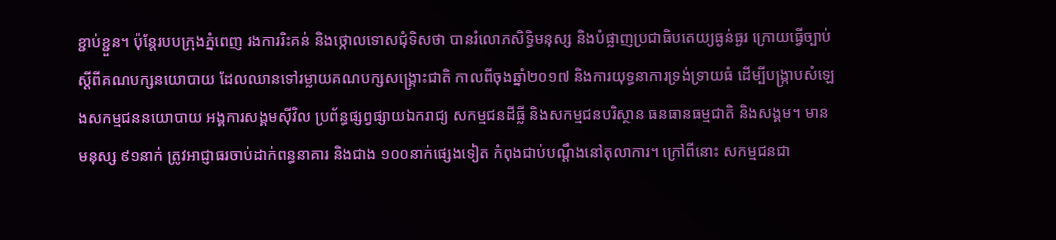ខ្ជាប់ខ្ជួន។ ប៉ុន្តែរបបក្រុងភ្នំពេញ រងការរិះគន់ និងថ្កោលទោសជុំទិសថា បានរំលោភសិទ្ធិមនុស្ស និងបំផ្លាញប្រជាធិបតេយ្យធ្ងន់ធ្ងរ ក្រោយធ្វើច្បាប់ស្ដីពីគណបក្សនយោបាយ ដែលឈានទៅរម្លាយគណបក្សសង្គ្រោះជាតិ កាលពីចុងឆ្នាំ២០១៧ និងការយុទ្ធនាការទ្រង់ទ្រាយធំ ដើម្បីបង្ក្រាបសំឡេងសកម្មជននយោបាយ អង្គការសង្គមស៊ីវិល ប្រព័ន្ធផ្សព្វផ្សាយឯករាជ្យ សកម្មជនដីធ្លី និងសកម្មជនបរិស្ថាន ធនធានធម្មជាតិ និងសង្គម។ មានមនុស្ស ៩១នាក់ ត្រូវអាជ្ញាធរចាប់ដាក់ពន្ធនាគារ និងជាង ១០០នាក់ផ្សេងទៀត កំពុងជាប់បណ្ដឹងនៅតុលាការ។ ក្រៅពីនោះ សកម្មជនជា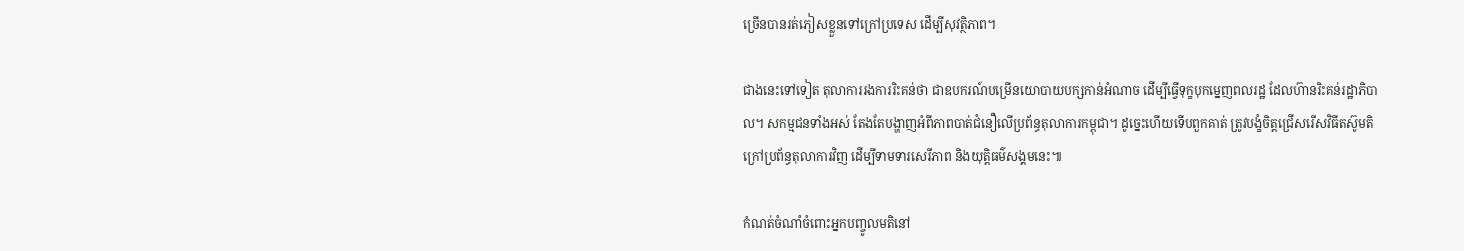ច្រើនបានរត់ភៀសខ្លួនទៅក្រៅប្រទេស ដើម្បីសុវត្ថិភាព។

ជាងនេះទៅទៀត តុលាការរងការរិះគន់ថា ជាឧបករណ៍បម្រើនយោបាយបក្សកាន់អំណាច ដើម្បីធ្វើទុក្ខបុកម្នេញពលរដ្ឋ ដែលហ៊ានរិះគន់រដ្ឋាភិបាល។ សកម្មជនទាំងអស់ តែងតែបង្ហាញអំពីភាពបាត់ជំនឿលើប្រព័ន្ធតុលាការកម្ពុជា។ ដូច្នេះហើយទើបពួកគាត់ ត្រូវបង្ខំចិត្តជ្រើសរើសវិធីតស៊ូមតិ ក្រៅប្រព័ន្ធតុលាការវិញ ដើម្បីទាមទារសេរីភាព និងយុត្តិធម៌សង្គមនេះ៕

កំណត់ចំណាំចំពោះអ្នកបញ្ចូលមតិនៅ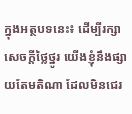ក្នុងអត្ថបទនេះ៖ ដើម្បីរក្សាសេចក្ដីថ្លៃថ្នូរ យើងខ្ញុំនឹងផ្សាយតែមតិណា ដែលមិនជេរ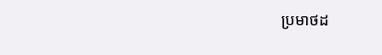ប្រមាថដ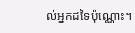ល់អ្នកដទៃប៉ុណ្ណោះ។